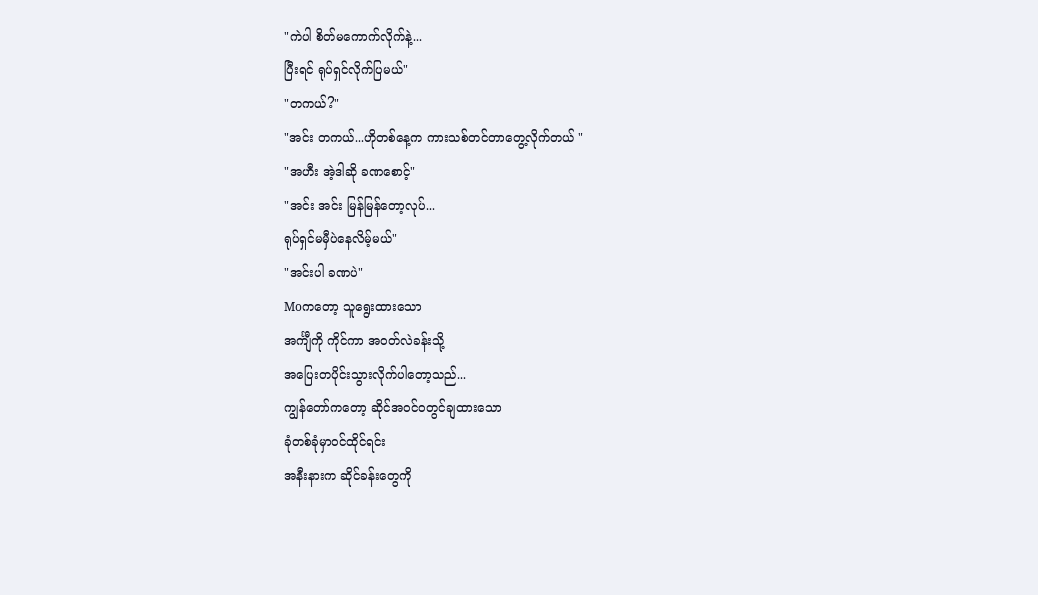"ကဲပါ စိတ်မကောက်လိုက်နဲ့...
ပြီးရင် ရုပ်ရှင်လိုက်ပြမယ်"
"တကယ်?"
"အင်း တကယ်...ဟိုတစ်နေ့က ကားသစ်တင်တာတွေ့လိုက်တယ် "
"အဟီး အဲ့ဒါဆို ခဏစောင့်"
"အင်း အင်း မြန်မြန်တော့လုပ်...
ရုပ်ရှင်မမှီပဲနေလိမ့်မယ်"
"အင်းပါ ခဏပဲ"
Moကတော့ သူရွေးထားသော
အင်္ကျီကို ကိုင်ကာ အဝတ်လဲခန်းသို့
အပြေးတပိုင်းသွားလိုက်ပါတော့သည်...
ကျွန်တော်ကတော့ ဆိုင်အဝင်ဝတွင်ချထားသော
ခုံတစ်ခုံမှာဝင်ထိုင်ရင်း
အနီးနားက ဆိုင်ခန်းတွေကို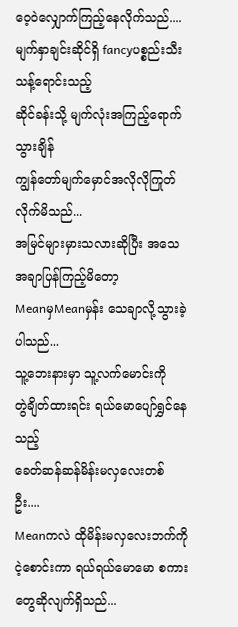ဝေ့ဝဲလျှောက်ကြည့်နေလိုက်သည်....
မျက်နှာချင်းဆိုင်ရှိ fancyပစ္စည်းသီးသန့်ရောင်းသည့်
ဆိုင်ခန်းသို့ မျက်လုံးအကြည့်ရောက်သွားချိန်
ကျွန်တော်မျက်မှောင်အလိုလိုကြုတ်လိုက်မိသည်...
အမြင်များမှားသလားဆိုပြီး အသေအချာပြန်ကြည့်မိတော့
MeanမှMeanမှန်း သေချာလို့သွားခဲ့ပါသည်...
သူ့ဘေးနားမှာ သူ့လက်မောင်းကို
တွဲချိတ်ထားရင်း ရယ်မောပျော်ရွှင်နေသည့်
ခေတ်ဆန်ဆန်မိန်းမလှလေးတစ်ဦး....
Meanကလဲ ထိုမိန်းမလှလေးဘက်ကို
ငဲ့စောင်းကာ ရယ်ရယ်မောမော စကားတွေဆိုလျက်ရှိသည်...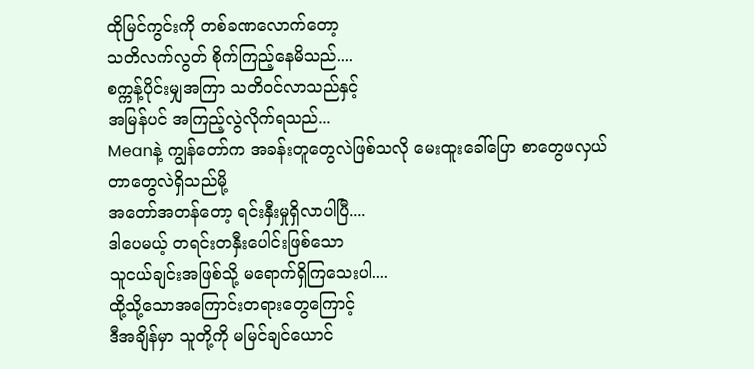ထိုမြင်ကွင်းကို တစ်ခဏလောက်တော့
သတိလက်လွတ် စိုက်ကြည့်နေမိသည်....
စက္ကန့်ပိုင်းမျှအကြာ သတိဝင်လာသည်နှင့်
အမြန်ပင် အကြည့်လွဲလိုက်ရသည်...
Meanနဲ့ ကျွန်တော်က အခန်းတူတွေလဲဖြစ်သလို မေးထူးခေါ်ပြော စာတွေဖလှယ်တာတွေလဲရှိသည်မို့
အတော်အတန်တော့ ရင်းနှီးမှုရှိလာပါပြီ....
ဒါပေမယ့် တရင်းတနှီးပေါင်းဖြစ်သော
သူငယ်ချင်းအဖြစ်သို့ မရောက်ရှိကြသေးပါ....
ထို့သို့သောအကြောင်းတရားတွေကြောင့်
ဒီအချိန်မှာ သူတို့ကို မမြင်ချင်ယောင်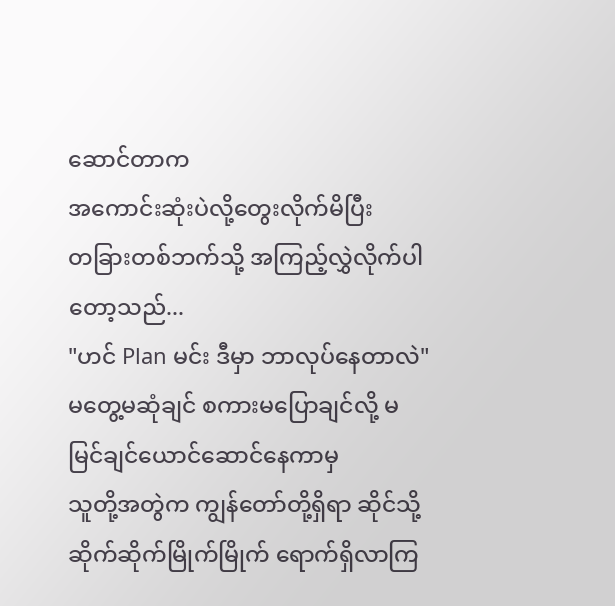ဆောင်တာက
အကောင်းဆုံးပဲလို့တွေးလိုက်မိပြီး
တခြားတစ်ဘက်သို့ အကြည့်လွှဲလိုက်ပါတော့သည်...
"ဟင် Plan မင်း ဒီမှာ ဘာလုပ်နေတာလဲ"
မတွေ့မဆုံချင် စကားမပြောချင်လို့ မမြင်ချင်ယောင်ဆောင်နေကာမှ
သူတို့အတွဲက ကျွန်တော်တို့ရှိရာ ဆိုင်သို့
ဆိုက်ဆိုက်မြိုက်မြိုက် ရောက်ရှိလာကြ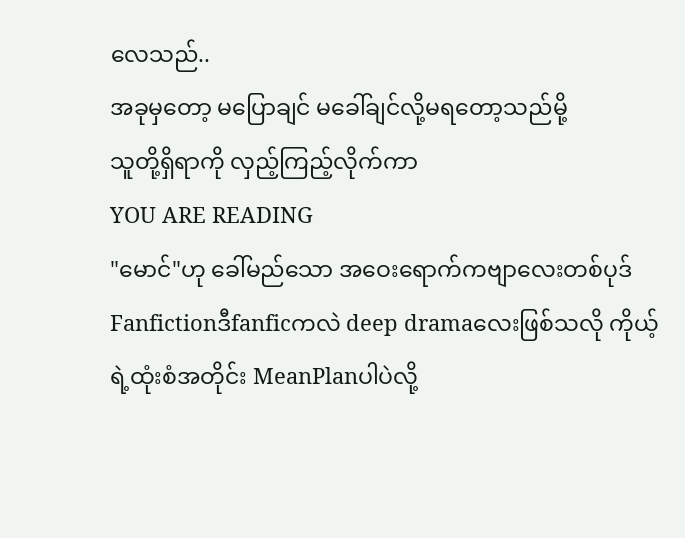လေသည်..
အခုမှတော့ မပြောချင် မခေါ်ချင်လို့မရတော့သည်မို့
သူတို့ရှိရာကို လှည့်ကြည့်လိုက်ကာ
YOU ARE READING
"မောင်"ဟု ခေါ်မည်သော အဝေးရောက်ကဗျာလေးတစ်ပုဒ်
Fanfictionဒီfanficကလဲ deep dramaလေးဖြစ်သလို ကိုယ့်ရဲ့ထုံးစံအတိုင်း MeanPlanပါပဲလို့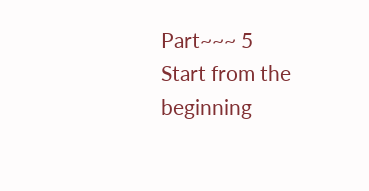Part~~~ 5
Start from the beginning